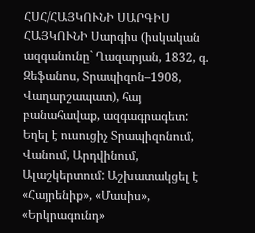ՀՍՀ/ՀԱՅԿՈՒՆԻ ՍԱՐԳԻՍ
ՀԱՅԿՈՒՆԻ Սարգիս (իսկական ազգանունը` Ղազարյան, 1832, գ. Զեֆանոս, Տրապիզոն–1908, Վաղարշապատ), հայ բանահավաք, ազգագրագետ: Եղել է ուսուցիչ Տրապիզոնում, Վանում, Արդվինում, Ալաշկերտում: Աշխատակցել է «Հայրենիք», «Մասիս», «Երկրագունդ»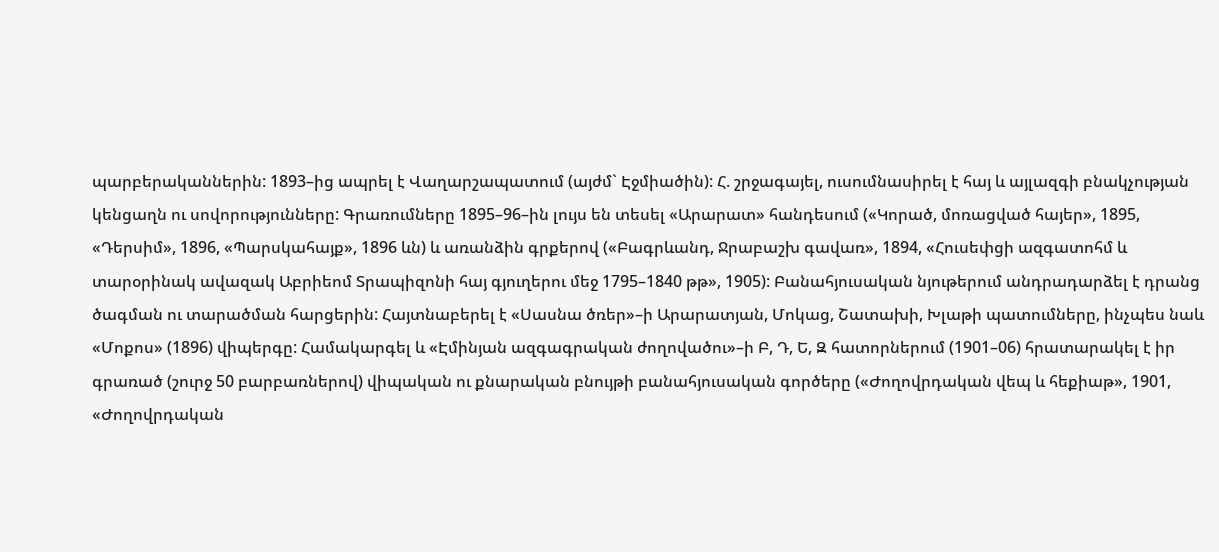պարբերականներին: 1893–ից ապրել է Վաղարշապատում (այժմ` Էջմիածին): Հ. շրջագայել, ուսումնասիրել է հայ և այլազգի բնակչության կենցաղն ու սովորությունները: Գրառումները 1895–96–ին լույս են տեսել «Արարատ» հանդեսում («Կորած, մոռացված հայեր», 1895, «Դերսիմ», 1896, «Պարսկահայք», 1896 ևն) և առանձին գրքերով («Բագրևանդ, Ջրաբաշխ գավառ», 1894, «Հուսեփցի ազգատոհմ և տարօրինակ ավազակ Աբրիեոմ Տրապիզոնի հայ գյուղերու մեջ 1795–1840 թթ», 1905): Բանահյուսական նյութերում անդրադարձել է դրանց ծագման ու տարածման հարցերին: Հայտնաբերել է «Սասնա ծռեր»–ի Արարատյան, Մոկաց, Շատախի, Խլաթի պատումները, ինչպես նաև «Մոքոս» (1896) վիպերգը: Համակարգել և «Էմինյան ազգագրական ժողովածու»–ի Բ, Դ, Ե, Զ հատորներում (1901–06) հրատարակել է իր գրառած (շուրջ 50 բարբառներով) վիպական ու քնարական բնույթի բանահյուսական գործերը («Ժողովրդական վեպ և հեքիաթ», 1901, «Ժողովրդական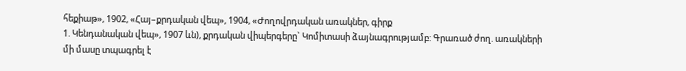հեքիաթ», 1902, «Հայ–քրդական վեպ», 1904, «Ժողովրդական առակներ, գիրք
1. Կենդանական վեպ», 1907 ևն), քրդական վիպերգերը` Կոմիտասի ձայնագրությամբ: Գրառած ժող. առակների մի մասը տպագրել է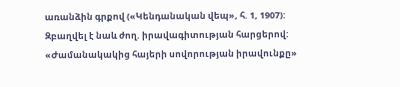առանձին գրքով («Կենդանական վեպ», հ. 1, 1907): Զբաղվել է նաև ժող. իրավագիտության հարցերով: «Ժամանակակից հայերի սովորության իրավունքը»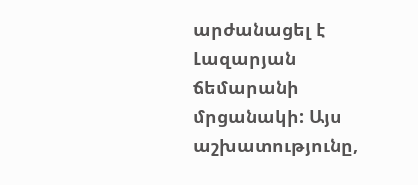արժանացել է Լազարյան ճեմարանի մրցանակի: Այս աշխատությունը,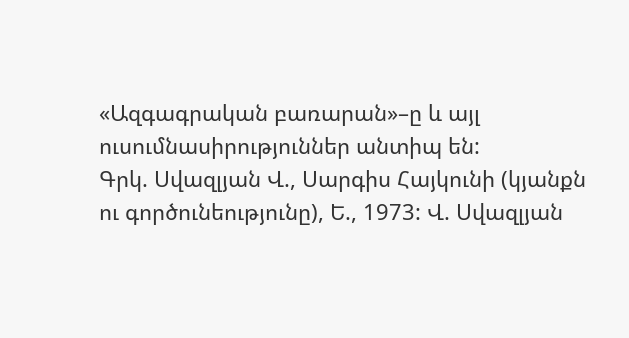«Ազգագրական բառարան»–ը և այլ ուսումնասիրություններ անտիպ են:
Գրկ. Սվազլյան Վ., Սարգիս Հայկունի (կյանքն ու գործունեությունը), Ե., 1973: Վ. Սվազլյան